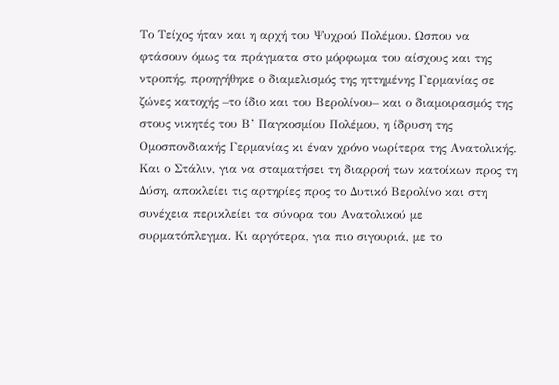Το Τείχος ήταν και η αρχή του Ψυχρού Πολέμου. Ωσπου να φτάσουν όμως τα πράγματα στο μόρφωμα του αίσχους και της ντροπής, προηγήθηκε ο διαμελισμός της ηττημένης Γερμανίας σε ζώνες κατοχής –το ίδιο και του Βερολίνου– και ο διαμοιρασμός της στους νικητές του Β’ Παγκοσμίου Πολέμου, η ίδρυση της Ομοσπονδιακής Γερμανίας κι έναν χρόνο νωρίτερα της Ανατολικής. Και ο Στάλιν, για να σταματήσει τη διαρροή των κατοίκων προς τη Δύση, αποκλείει τις αρτηρίες προς το Δυτικό Βερολίνο και στη συνέχεια περικλείει τα σύνορα του Ανατολικού με συρματόπλεγμα. Κι αργότερα, για πιο σιγουριά, με το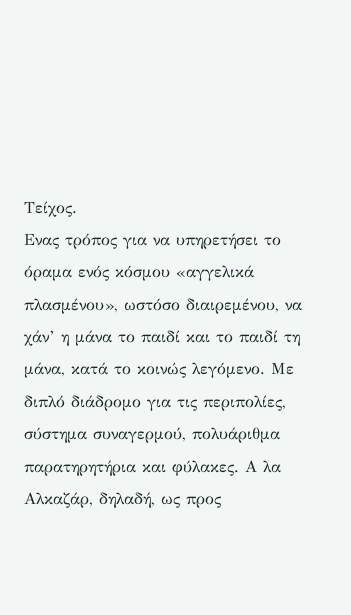Τείχος.
Ενας τρόπος για να υπηρετήσει το όραμα ενός κόσμου «αγγελικά πλασμένου», ωστόσο διαιρεμένου, να χάν’ η μάνα το παιδί και το παιδί τη μάνα, κατά το κοινώς λεγόμενο. Με διπλό διάδρομο για τις περιπολίες, σύστημα συναγερμού, πολυάριθμα παρατηρητήρια και φύλακες. Α λα Αλκαζάρ, δηλαδή, ως προς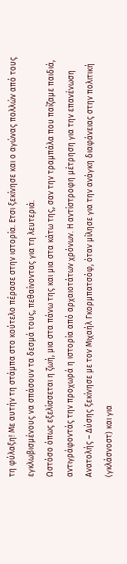τη φύλαξη! Με αυτήν τη στάμπα στο κούτελο πέρασε στην ιστορία. Ετσι ξεκίνησε και ο αγώνας πολλών από τους εγκλωβισμένους να σπάσουν τα δεσμά τους, πεθαίνοντας για τη λευτεριά.
Ωστόσο όπως εξελίσσεται η ζωή, μια στα πάνω της και μια στα κάτω της, σαν την τραμπάλα που παίζαμε παιδιά, αντιγράφοντάς την προχωρά η ιστορία από αρχαιοτάτων χρόνων. Η αντίστροφη μέτρηση για την επανένωση Ανατολής – Δύσης ξεκίνησε με τον Μιχαήλ Γκορμπατσόφ, όταν μίλησε για την ανάγκη διαφάνειας στην πολιτική (γκλάσνοστ) και για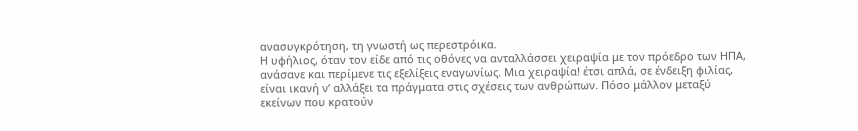ανασυγκρότηση, τη γνωστή ως περεστρόικα.
Η υφήλιος, όταν τον είδε από τις οθόνες να ανταλλάσσει χειραψία με τον πρόεδρο των ΗΠΑ, ανάσανε και περίμενε τις εξελίξεις εναγωνίως. Μια χειραψία! έτσι απλά, σε ένδειξη φιλίας, είναι ικανή ν’ αλλάξει τα πράγματα στις σχέσεις των ανθρώπων. Πόσο μάλλον μεταξύ εκείνων που κρατούν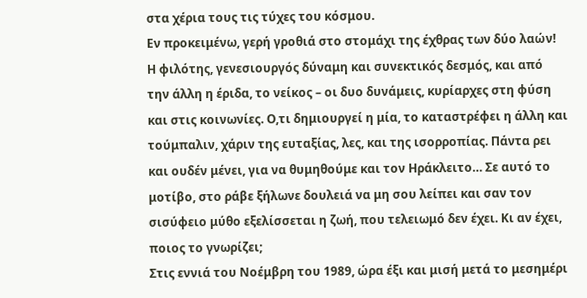στα χέρια τους τις τύχες του κόσμου.
Εν προκειμένω, γερή γροθιά στο στομάχι της έχθρας των δύο λαών! Η φιλότης, γενεσιουργός δύναμη και συνεκτικός δεσμός, και από την άλλη η έριδα, το νείκος – οι δυο δυνάμεις, κυρίαρχες στη φύση και στις κοινωνίες. Ο,τι δημιουργεί η μία, το καταστρέφει η άλλη και τούμπαλιν, χάριν της ευταξίας, λες, και της ισορροπίας. Πάντα ρει και ουδέν μένει, για να θυμηθούμε και τον Ηράκλειτο… Σε αυτό το μοτίβο, στο ράβε ξήλωνε δουλειά να μη σου λείπει και σαν τον σισύφειο μύθο εξελίσσεται η ζωή, που τελειωμό δεν έχει. Κι αν έχει, ποιος το γνωρίζει;
Στις εννιά του Νοέμβρη του 1989, ώρα έξι και μισή μετά το μεσημέρι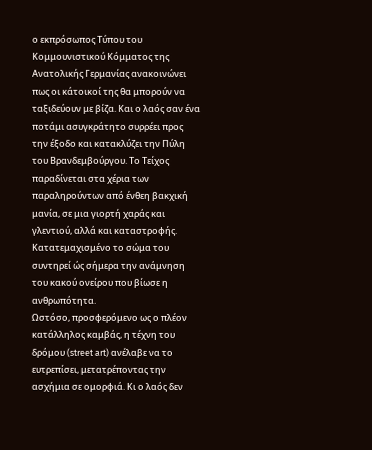ο εκπρόσωπος Τύπου του Κομμουνιστικού Κόμματος της Ανατολικής Γερμανίας ανακοινώνει πως οι κάτοικοί της θα μπορούν να ταξιδεύουν με βίζα. Και ο λαός σαν ένα ποτάμι ασυγκράτητο συρρέει προς την έξοδο και κατακλύζει την Πύλη του Βρανδεμβούργου. Το Τείχος παραδίνεται στα χέρια των παραληρούντων από ένθεη βακχική μανία, σε μια γιορτή χαράς και γλεντιού, αλλά και καταστροφής. Κατατεμαχισμένο το σώμα του συντηρεί ώς σήμερα την ανάμνηση του κακού ονείρου που βίωσε η ανθρωπότητα.
Ωστόσο, προσφερόμενο ως ο πλέον κατάλληλος καμβάς, η τέχνη του δρόμου (street art) ανέλαβε να το ευτρεπίσει, μετατρέποντας την ασχήμια σε ομορφιά. Κι ο λαός δεν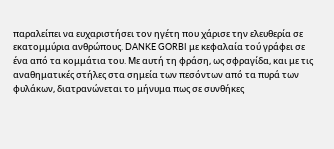παραλείπει να ευχαριστήσει τον ηγέτη που χάρισε την ελευθερία σε εκατομμύρια ανθρώπους. DANKE GORBI με κεφαλαία τού γράφει σε ένα από τα κομμάτια του. Με αυτή τη φράση, ως σφραγίδα, και με τις αναθηματικές στήλες στα σημεία των πεσόντων από τα πυρά των φυλάκων, διατρανώνεται το μήνυμα πως σε συνθήκες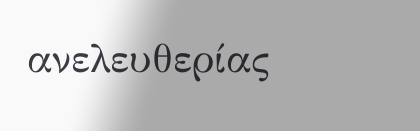ανελευθερίας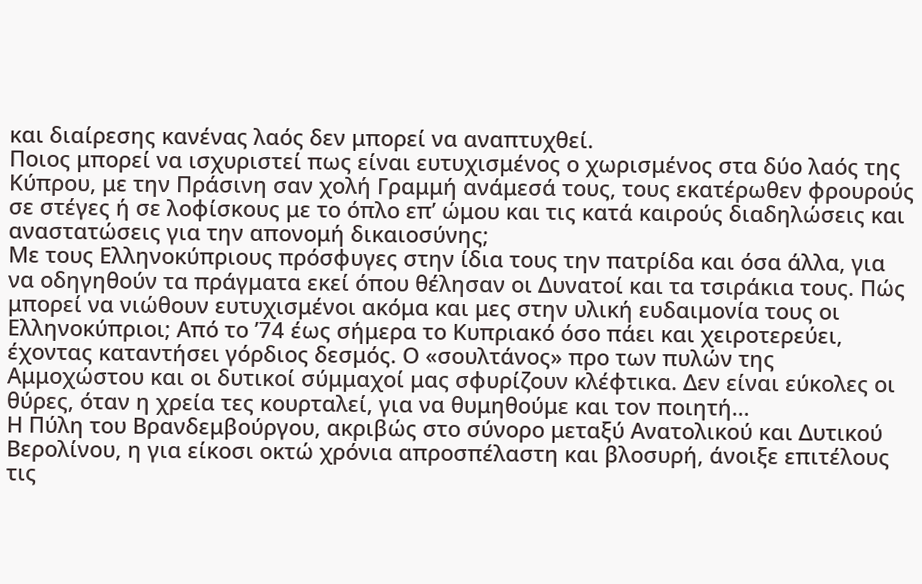και διαίρεσης κανένας λαός δεν μπορεί να αναπτυχθεί.
Ποιος μπορεί να ισχυριστεί πως είναι ευτυχισμένος ο χωρισμένος στα δύο λαός της Κύπρου, με την Πράσινη σαν χολή Γραμμή ανάμεσά τους, τους εκατέρωθεν φρουρούς σε στέγες ή σε λοφίσκους με το όπλο επ’ ώμου και τις κατά καιρούς διαδηλώσεις και αναστατώσεις για την απονομή δικαιοσύνης;
Με τους Ελληνοκύπριους πρόσφυγες στην ίδια τους την πατρίδα και όσα άλλα, για να οδηγηθούν τα πράγματα εκεί όπου θέλησαν οι Δυνατοί και τα τσιράκια τους. Πώς μπορεί να νιώθουν ευτυχισμένοι ακόμα και μες στην υλική ευδαιμονία τους οι Ελληνοκύπριοι; Από το ’74 έως σήμερα το Κυπριακό όσο πάει και χειροτερεύει, έχοντας καταντήσει γόρδιος δεσμός. Ο «σουλτάνος» προ των πυλών της Αμμοχώστου και οι δυτικοί σύμμαχοί μας σφυρίζουν κλέφτικα. Δεν είναι εύκολες οι θύρες, όταν η χρεία τες κουρταλεί, για να θυμηθούμε και τον ποιητή…
Η Πύλη του Βρανδεμβούργου, ακριβώς στο σύνορο μεταξύ Ανατολικού και Δυτικού Βερολίνου, η για είκοσι οκτώ χρόνια απροσπέλαστη και βλοσυρή, άνοιξε επιτέλους τις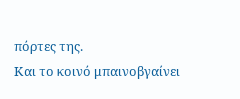πόρτες της.
Και το κοινό μπαινοβγαίνει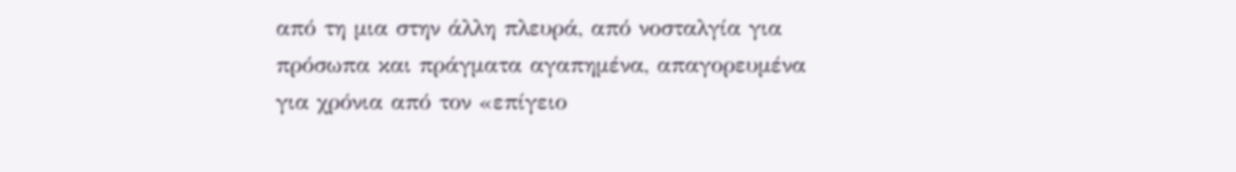από τη μια στην άλλη πλευρά, από νοσταλγία για πρόσωπα και πράγματα αγαπημένα, απαγορευμένα για χρόνια από τον «επίγειο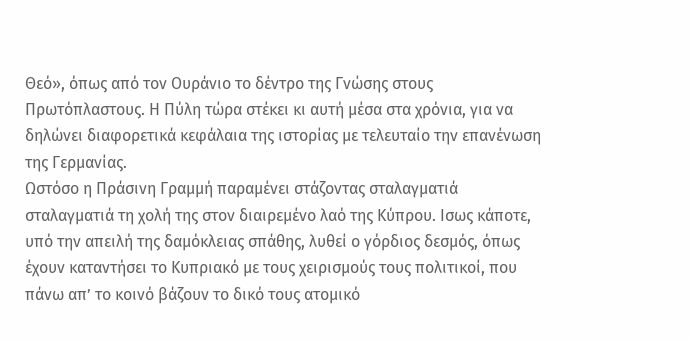Θεό», όπως από τον Ουράνιο το δέντρο της Γνώσης στους Πρωτόπλαστους. Η Πύλη τώρα στέκει κι αυτή μέσα στα χρόνια, για να δηλώνει διαφορετικά κεφάλαια της ιστορίας με τελευταίο την επανένωση της Γερμανίας.
Ωστόσο η Πράσινη Γραμμή παραμένει στάζοντας σταλαγματιά σταλαγματιά τη χολή της στον διαιρεμένο λαό της Κύπρου. Ισως κάποτε, υπό την απειλή της δαμόκλειας σπάθης, λυθεί ο γόρδιος δεσμός, όπως έχουν καταντήσει το Κυπριακό με τους χειρισμούς τους πολιτικοί, που πάνω απ’ το κοινό βάζουν το δικό τους ατομικό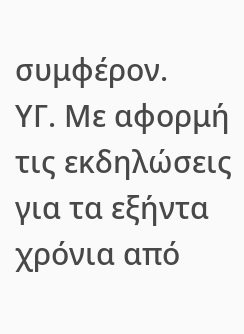συμφέρον.
ΥΓ. Με αφορμή τις εκδηλώσεις για τα εξήντα χρόνια από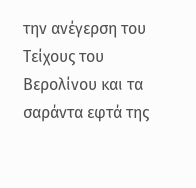την ανέγερση του Τείχους του Βερολίνου και τα σαράντα εφτά της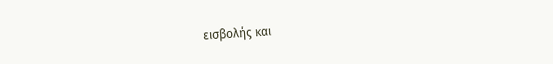εισβολής και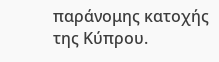παράνομης κατοχής της Κύπρου.